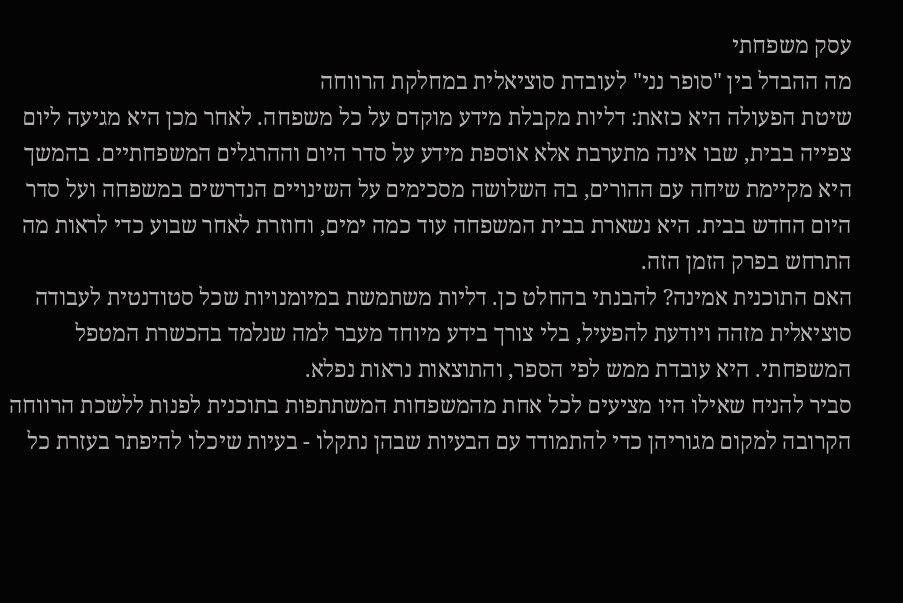עסק משפחתי
מה ההבדל בין "סופר נני" לעובדת סוציאלית במחלקת הרווחה
שיטת הפעולה היא כזאת: דליות מקבלת מידע מוקדם על כל משפחה. לאחר מכן היא מגיעה ליום צפייה בבית, שבו אינה מתערבת אלא אוספת מידע על סדר היום וההרגלים המשפחתיים. בהמשך היא מקיימת שיחה עם ההורים, בה השלושה מסכימים על השינויים הנדרשים במשפחה ועל סדר היום החדש בבית. היא נשארת בבית המשפחה עוד כמה ימים, וחוזרת לאחר שבוע כדי לראות מה התרחש בפרק הזמן הזה.
האם התוכנית אמינה? להבנתי בהחלט כן. דליות משתמשת במיומנויות שכל סטודנטית לעבודה סוציאלית מזהה ויודעת להפעיל, בלי צורך בידע מיוחד מעבר למה שנלמד בהכשרת המטפל המשפחתי. היא עובדת ממש לפי הספר, והתוצאות נראות נפלא.
סביר להניח שאילו היו מציעים לכל אחת מהמשפחות המשתתפות בתוכנית לפנות ללשכת הרווחה הקרובה למקום מגוריהן כדי להתמודד עם הבעיות שבהן נתקלו - בעיות שיכלו להיפתר בעזרת כל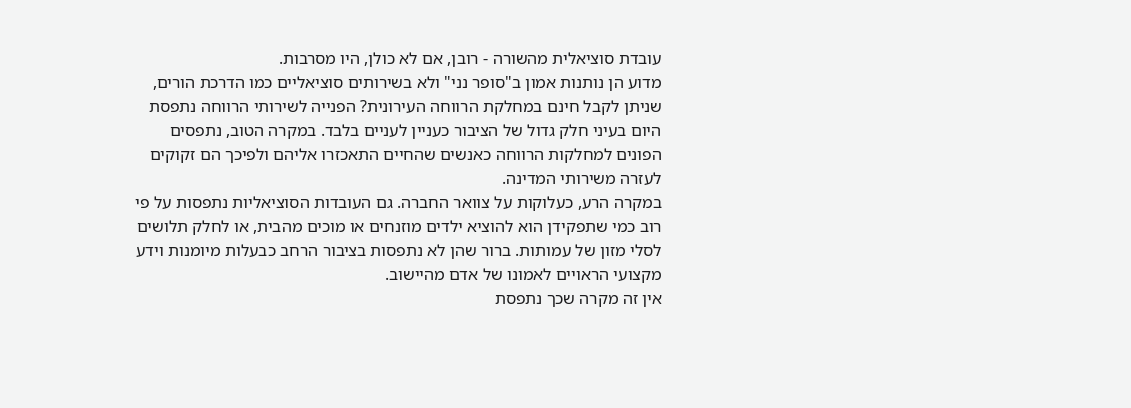עובדת סוציאלית מהשורה - רובן, אם לא כולן, היו מסרבות.
מדוע הן נותנות אמון ב"סופר נני" ולא בשירותים סוציאליים כמו הדרכת הורים, שניתן לקבל חינם במחלקת הרווחה העירונית? הפנייה לשירותי הרווחה נתפסת היום בעיני חלק גדול של הציבור כעניין לעניים בלבד. במקרה הטוב, נתפסים הפונים למחלקות הרווחה כאנשים שהחיים התאכזרו אליהם ולפיכך הם זקוקים לעזרה משירותי המדינה.
במקרה הרע, כעלוקות על צוואר החברה. גם העובדות הסוציאליות נתפסות על פי רוב כמי שתפקידן הוא להוציא ילדים מוזנחים או מוכים מהבית, או לחלק תלושים לסלי מזון של עמותות. ברור שהן לא נתפסות בציבור הרחב כבעלות מיומנות וידע מקצועי הראויים לאמונו של אדם מהיישוב.
אין זה מקרה שכך נתפסת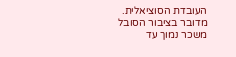העובדת הסוציאלית. מדובר בציבור הסובל משכר נמוך עד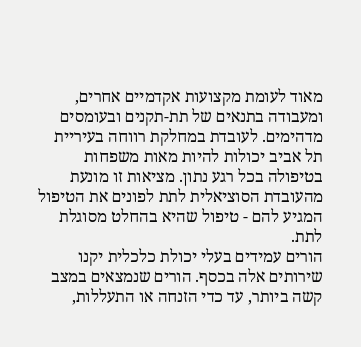מאוד לעומת מקצועות אקדמיים אחרים, ומעבודה בתנאים של תת-תקנים ובעומסים מדהימים. לעובדת במחלקת רווחה בעיריית תל אביב יכולות להיות מאות משפחות בטיפולה בכל רגע נתון. מציאות זו מונעת מהעובדת הסוציאלית לתת לפונים את הטיפול המגיע להם - טיפול שהיא בהחלט מסוגלת לתת.
הורים עמידים בעלי יכולת כלכלית יקנו שירותים אלה בכסף. הורים שנמצאים במצב קשה ביותר, עד כדי הזנחה או התעללות,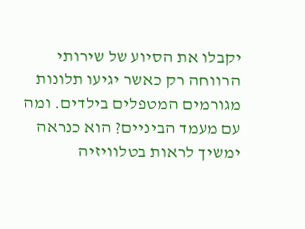יקבלו את הסיוע של שירותי הרווחה רק כאשר יגיעו תלונות מגורמים המטפלים בילדים. ומה עם מעמד הביניים? הוא כנראה ימשיך לראות בטלוויזיה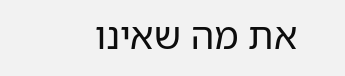את מה שאינו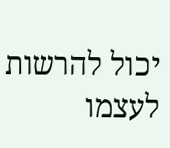יכול להרשות לעצמו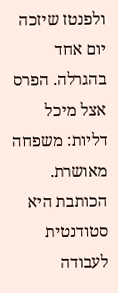ולפנטז שיזכה יום אחד בהגרלה. הפרס אצל מיכל דליות: משפחה מאושרת.
הכותבת היא סטודנטית לעבודה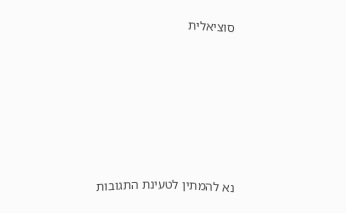סוציאלית







נא להמתין לטעינת התגובות